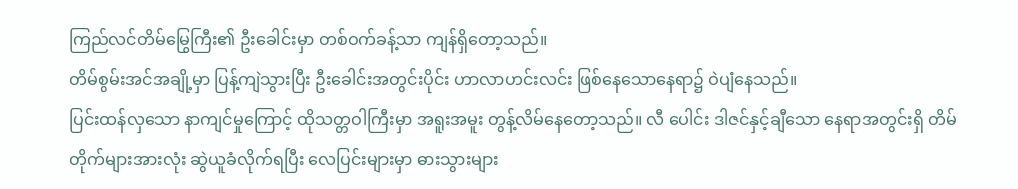ကြည်လင်တိမ်မြွေကြီး၏ ဦးခေါင်းမှာ တစ်ဝက်ခန့်သာ ကျန်ရှိတော့သည်။
တိမ်စွမ်းအင်အချို့မှာ ပြန့်ကျဲသွားပြီး ဦးခေါင်းအတွင်းပိုင်း ဟာလာဟင်းလင်း ဖြစ်နေသောနေရာ၌ ဝဲပျံနေသည်။
ပြင်းထန်လှသော နာကျင်မှုကြောင့် ထိုသတ္တဝါကြီးမှာ အရူးအမူး တွန့်လိမ်နေတော့သည်။ လီ ပေါင်း ဒါဇင်နှင့်ချီသော နေရာအတွင်းရှိ တိမ်တိုက်များအားလုံး ဆွဲယူခံလိုက်ရပြီး လေပြင်းများမှာ ဓားသွားများ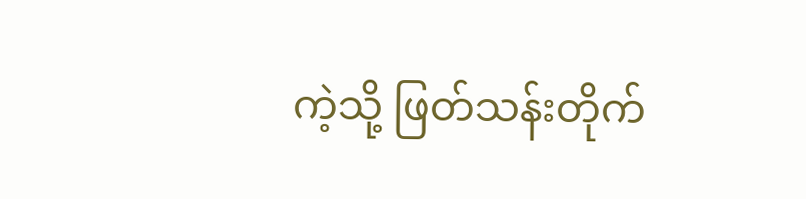ကဲ့သို့ ဖြတ်သန်းတိုက်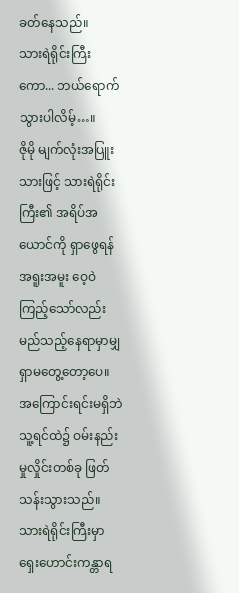ခတ်နေသည်။
သားရဲရိုင်းကြီးကော... ဘယ်ရောက်သွားပါလိမ့်…။
ဇိုမို မျက်လုံးအပြူးသားဖြင့် သားရဲရိုင်းကြီး၏ အရိပ်အယောင်ကို ရှာဖွေရန် အရူးအမူး ဝေ့ဝဲကြည့်သော်လည်း မည်သည့်နေရာမှာမျှ ရှာမတွေ့တော့ပေ။
အကြောင်းရင်းမရှိဘဲ သူ့ရင်ထဲ၌ ဝမ်းနည်းမှုလှိုင်းတစ်ခု ဖြတ်သန်းသွားသည်။ သားရဲရိုင်းကြီးမှာ ရှေးဟောင်းကန္တာရ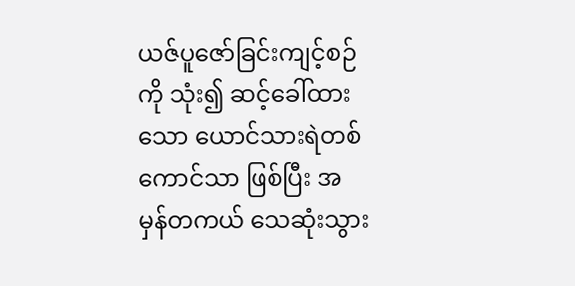ယဇ်ပူဇော်ခြင်းကျင့်စဉ်ကို သုံး၍ ဆင့်ခေါ်ထားသော ယောင်သားရဲတစ်ကောင်သာ ဖြစ်ပြီး အမှန်တကယ် သေဆုံးသွား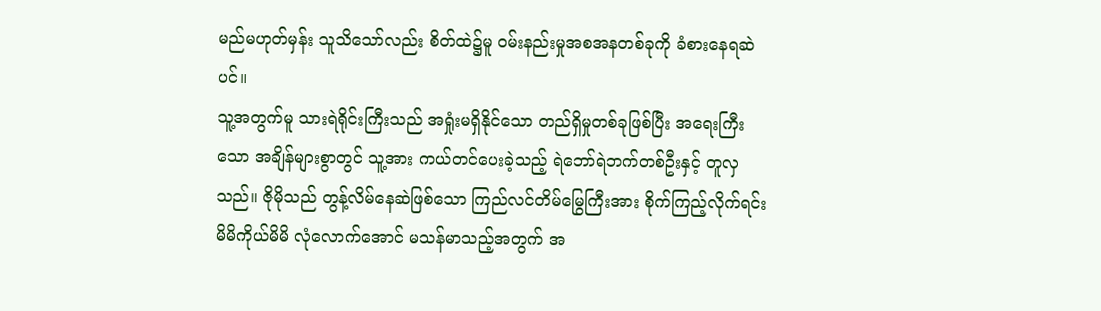မည်မဟုတ်မှန်း သူသိသော်လည်း စိတ်ထဲ၌မူ ဝမ်းနည်းမှုအစအနတစ်ခုကို ခံစားနေရဆဲပင်။
သူ့အတွက်မူ သားရဲရိုင်းကြီးသည် အရှုံးမရှိနိုင်သော တည်ရှိမှုတစ်ခုဖြစ်ပြီး အရေးကြီးသော အချိန်များစွာတွင် သူ့အား ကယ်တင်ပေးခဲ့သည့် ရဲဘော်ရဲဘက်တစ်ဦးနှင့် တူလှသည်။ ဇိုမိုသည် တွန့်လိမ်နေဆဲဖြစ်သော ကြည်လင်တိမ်မြွေကြီးအား စိုက်ကြည့်လိုက်ရင်း မိမိကိုယ်မိမိ လုံလောက်အောင် မသန်မာသည့်အတွက် အ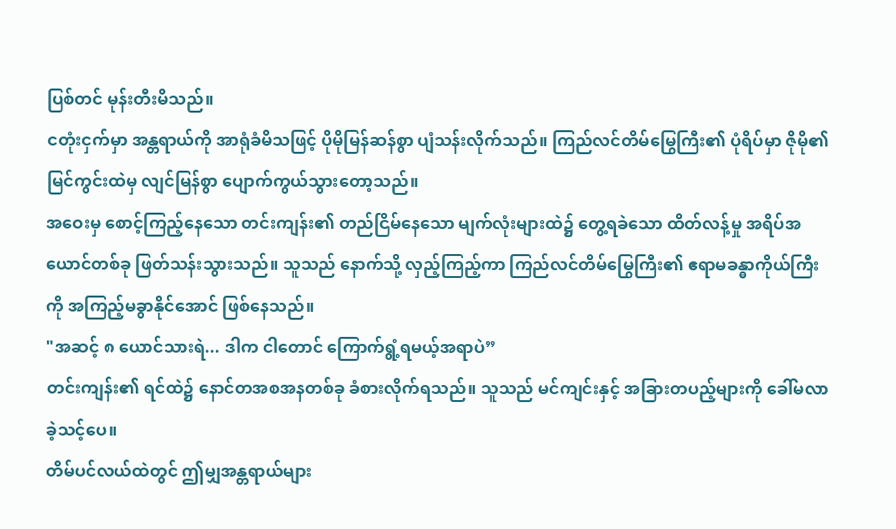ပြစ်တင် မုန်းတီးမိသည်။
ငတုံးငှက်မှာ အန္တရာယ်ကို အာရုံခံမိသဖြင့် ပိုမိုမြန်ဆန်စွာ ပျံသန်းလိုက်သည်။ ကြည်လင်တိမ်မြွေကြီး၏ ပုံရိပ်မှာ ဇိုမို၏ မြင်ကွင်းထဲမှ လျင်မြန်စွာ ပျောက်ကွယ်သွားတော့သည်။
အဝေးမှ စောင့်ကြည့်နေသော တင်းကျန်း၏ တည်ငြိမ်နေသော မျက်လုံးများထဲ၌ တွေ့ရခဲသော ထိတ်လန့်မှု အရိပ်အယောင်တစ်ခု ဖြတ်သန်းသွားသည်။ သူသည် နောက်သို့ လှည့်ကြည့်ကာ ကြည်လင်တိမ်မြွေကြီး၏ ဧရာမခန္ဓာကိုယ်ကြီးကို အကြည့်မခွာနိုင်အောင် ဖြစ်နေသည်။
"အဆင့် ၈ ယောင်သားရဲ... ဒါက ငါတောင် ကြောက်ရွံ့ရမယ့်အရာပဲ”
တင်းကျန်း၏ ရင်ထဲ၌ နောင်တအစအနတစ်ခု ခံစားလိုက်ရသည်။ သူသည် မင်ကျင်းနှင့် အခြားတပည့်များကို ခေါ်မလာခဲ့သင့်ပေ။
တိမ်ပင်လယ်ထဲတွင် ဤမျှအန္တရာယ်များ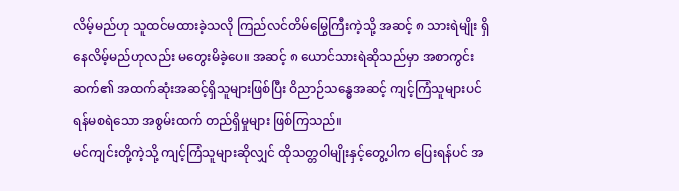လိမ့်မည်ဟု သူထင်မထားခဲ့သလို ကြည်လင်တိမ်မြွေကြီးကဲ့သို့ အဆင့် ၈ သားရဲမျိုး ရှိနေလိမ့်မည်ဟုလည်း မတွေးမိခဲ့ပေ။ အဆင့် ၈ ယောင်သားရဲဆိုသည်မှာ အစာကွင်းဆက်၏ အထက်ဆုံးအဆင့်ရှိသူများဖြစ်ပြီး ဝိညာဉ်သန္ဓေအဆင့် ကျင့်ကြံသူများပင် ရန်မစရဲသော အစွမ်းထက် တည်ရှိမှုများ ဖြစ်ကြသည်။
မင်ကျင်းတို့ကဲ့သို့ ကျင့်ကြံသူများဆိုလျှင် ထိုသတ္တဝါမျိုးနှင့်တွေ့ပါက ပြေးရန်ပင် အ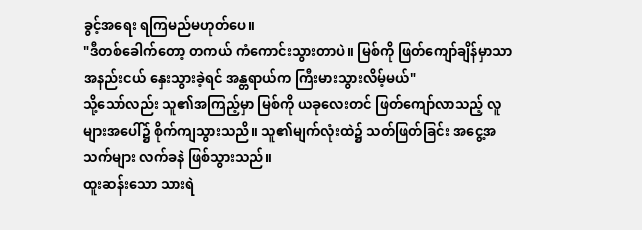ခွင့်အရေး ရကြမည်မဟုတ်ပေ။
"ဒီတစ်ခေါက်တော့ တကယ် ကံကောင်းသွားတာပဲ။ မြစ်ကို ဖြတ်ကျော်ချိန်မှာသာ အနည်းငယ် နှေးသွားခဲ့ရင် အန္တရာယ်က ကြီးမားသွားလိမ့်မယ်"
သို့သော်လည်း သူ၏အကြည့်မှာ မြစ်ကို ယခုလေးတင် ဖြတ်ကျော်လာသည့် လူများအပေါ်၌ စိုက်ကျသွားသညိ။ သူ၏မျက်လုံးထဲ၌ သတ်ဖြတ်ခြင်း အငွေ့အသက်များ လက်ခနဲ ဖြစ်သွားသည်။
ထူးဆန်းသော သားရဲ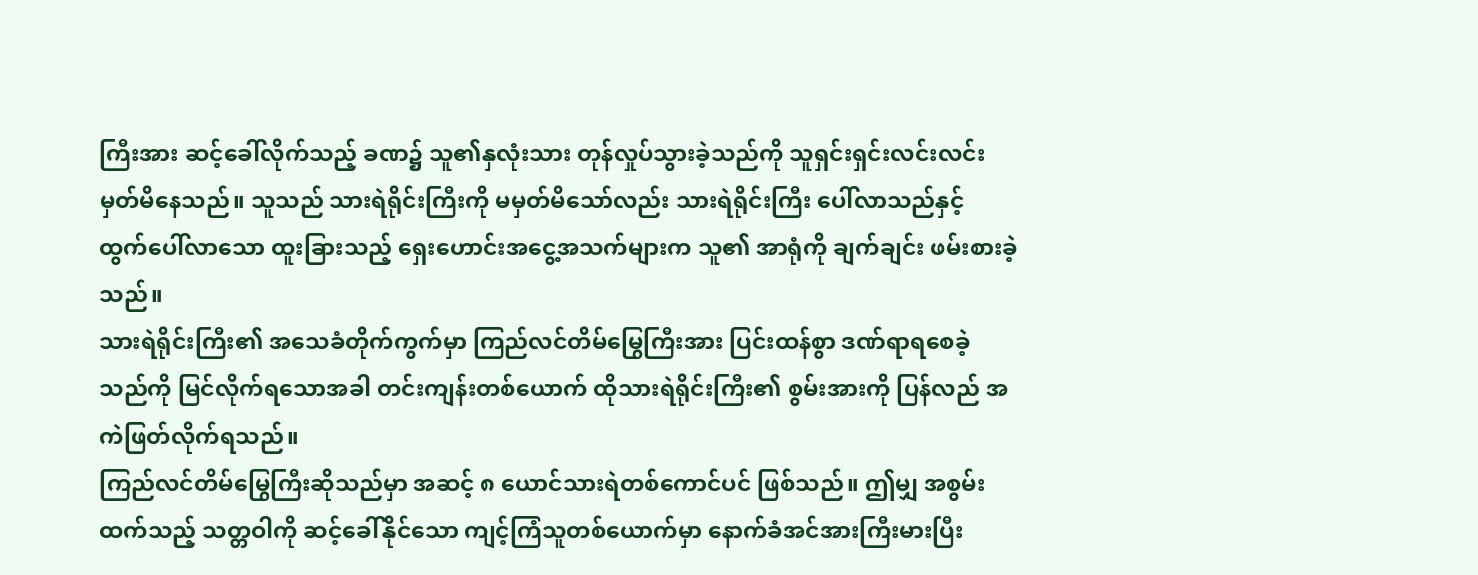ကြီးအား ဆင့်ခေါ်လိုက်သည့် ခဏ၌ သူ၏နှလုံးသား တုန်လှုပ်သွားခဲ့သည်ကို သူရှင်းရှင်းလင်းလင်း မှတ်မိနေသည်။ သူသည် သားရဲရိုင်းကြီးကို မမှတ်မိသော်လည်း သားရဲရိုင်းကြီး ပေါ်လာသည်နှင့် ထွက်ပေါ်လာသော ထူးခြားသည့် ရှေးဟောင်းအငွေ့အသက်များက သူ၏ အာရုံကို ချက်ချင်း ဖမ်းစားခဲ့သည်။
သားရဲရိုင်းကြီး၏ အသေခံတိုက်ကွက်မှာ ကြည်လင်တိမ်မြွေကြီးအား ပြင်းထန်စွာ ဒဏ်ရာရစေခဲ့သည်ကို မြင်လိုက်ရသောအခါ တင်းကျန်းတစ်ယောက် ထိုသားရဲရိုင်းကြီး၏ စွမ်းအားကို ပြန်လည် အကဲဖြတ်လိုက်ရသည်။
ကြည်လင်တိမ်မြွေကြီးဆိုသည်မှာ အဆင့် ၈ ယောင်သားရဲတစ်ကောင်ပင် ဖြစ်သည်။ ဤမျှ အစွမ်းထက်သည့် သတ္တဝါကို ဆင့်ခေါ်နိုင်သော ကျင့်ကြံသူတစ်ယောက်မှာ နောက်ခံအင်အားကြီးမားပြီး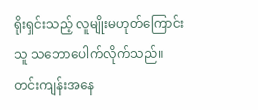ရိုးရှင်းသည့် လူမျိုးမဟုတ်ကြောင်း သူ သဘောပေါက်လိုက်သည်။
တင်းကျန်းအနေ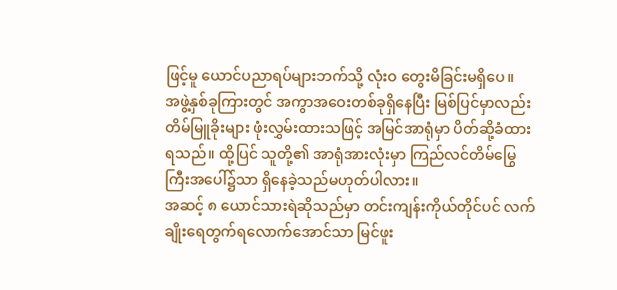ဖြင့်မူ ယောင်ပညာရပ်များဘက်သို့ လုံးဝ တွေးမိခြင်းမရှိပေ။
အဖွဲ့နှစ်ခုကြားတွင် အကွာအဝေးတစ်ခုရှိနေပြီး မြစ်ပြင်မှာလည်း တိမ်မြူခိုးများ ဖုံးလွှမ်းထားသဖြင့် အမြင်အာရုံမှာ ပိတ်ဆို့ခံထားရသည်။ ထို့ပြင် သူတို့၏ အာရုံအားလုံးမှာ ကြည်လင်တိမ်မြွေကြီးအပေါ်၌သာ ရှိနေခဲ့သည်မဟုတ်ပါလား။
အဆင့် ၈ ယောင်သားရဲဆိုသည်မှာ တင်းကျန်းကိုယ်တိုင်ပင် လက်ချိုးရေတွက်ရလောက်အောင်သာ မြင်ဖူး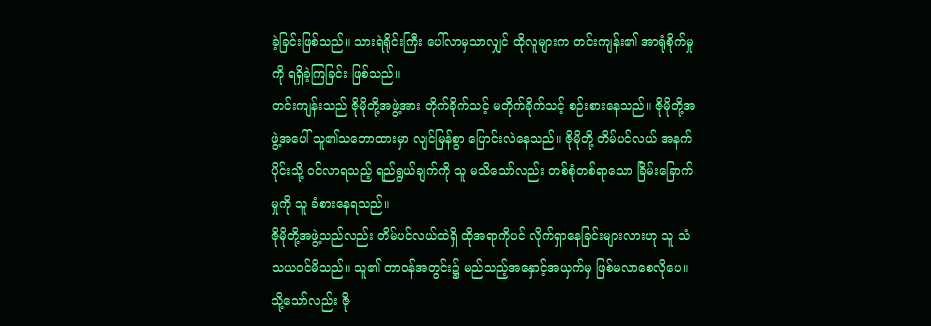ခဲ့ခြင်းဖြစ်သည်။ သားရဲရိုင်းကြီး ပေါ်လာမှသာလျှင် ထိုလူများက တင်းကျန်း၏ အာရုံစိုက်မှုကို ရရှိခဲ့ကြခြင်း ဖြစ်သည်။
တင်းကျန်းသည် ဇိုမိုတို့အဖွဲ့အား တိုက်ခိုက်သင့် မတိုက်ခိုက်သင့် စဉ်းစားနေသည်။ ဇိုမိုတို့အဖွဲ့အပေါ် သူ၏သဘောထားမှာ လျင်မြန်စွာ ပြောင်းလဲနေသည်။ ဇိုမိုတို့ တိမ်ပင်လယ် အနက်ပိုင်းသို့ ဝင်လာရသည့် ရည်ရွယ်ချက်ကို သူ မသိသော်လည်း တစ်စုံတစ်ရာသော ခြိမ်းခြောက်မှုကို သူ ခံစားနေရသည်။
ဇိုမိုတို့အဖွဲ့သည်လည်း တိမ်ပင်လယ်ထဲရှိ ထိုအရာကိုပင် လိုက်ရှာနေခြင်းများလားဟု သူ သံသယဝင်မိသည်။ သူ၏ တာဝန်အတွင်း၌ မည်သည့်အနှောင့်အယှက်မှ ဖြစ်မလာစေလိုပေ။
သို့သော်လည်း ဇို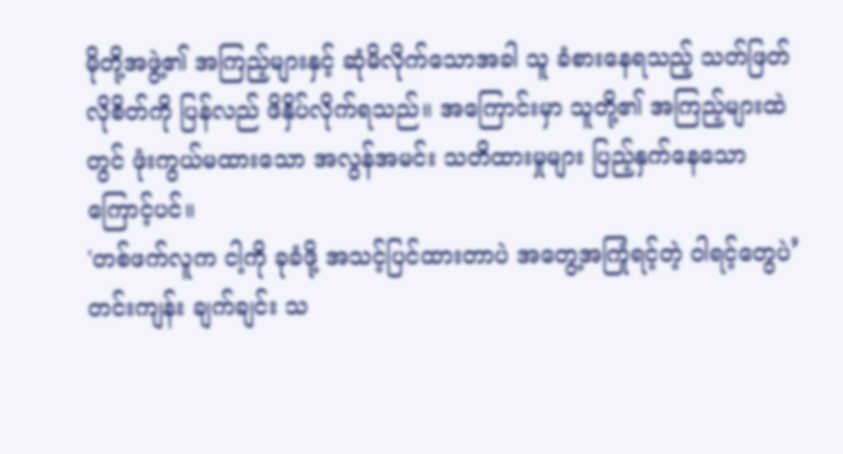မိုတို့အဖွဲ့၏ အကြည့်များနှင့် ဆုံမိလိုက်သောအခါ သူ ခံစားနေရသည့် သတ်ဖြတ်လိုစိတ်ကို ပြန်လည် ဖိနှိပ်လိုက်ရသည်။ အကြောင်းမှာ သူတို့၏ အကြည့်များထဲတွင် ဖုံးကွယ်မထားသော အလွန်အမင်း သတိထားမှုများ ပြည့်နှက်နေသောကြောင့်ပင်။
'တစ်ဖက်လူက ငါ့ကို ခုခံဖို့ အသင့်ပြင်ထားတာပဲ အတွေ့အကြုံရင့်တဲ့ ဝါရင့်တွေပဲ’
တင်းကျန်း ချက်ချင်း သ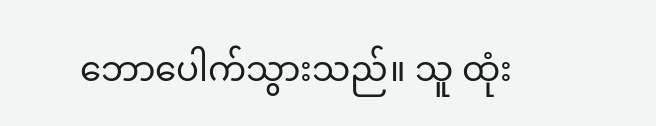ဘောပေါက်သွားသည်။ သူ ထုံး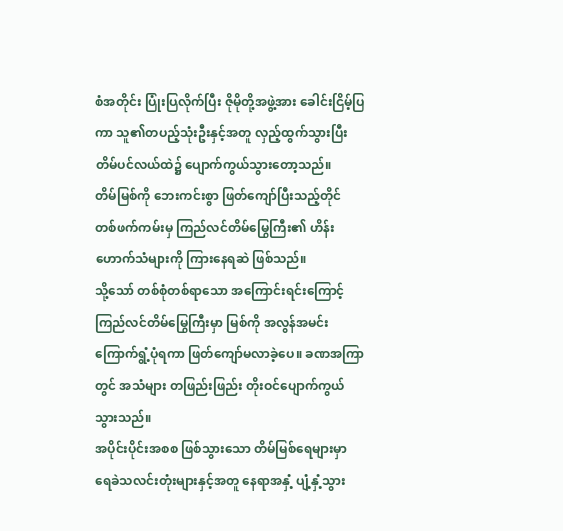စံအတိုင်း ပြုံးပြလိုက်ပြီး ဇိုမိုတို့အဖွဲ့အား ခေါင်းငြိမ့်ပြကာ သူ၏တပည့်သုံးဦးနှင့်အတူ လှည့်ထွက်သွားပြီး တိမ်ပင်လယ်ထဲ၌ ပျောက်ကွယ်သွားတော့သည်။
တိမ်မြစ်ကို ဘေးကင်းစွာ ဖြတ်ကျော်ပြီးသည့်တိုင် တစ်ဖက်ကမ်းမှ ကြည်လင်တိမ်မြွေကြီး၏ ဟိန်းဟောက်သံများကို ကြားနေရဆဲ ဖြစ်သည်။
သို့သော် တစ်စုံတစ်ရာသော အကြောင်းရင်းကြောင့် ကြည်လင်တိမ်မြွေကြီးမှာ မြစ်ကို အလွန်အမင်း ကြောက်ရွံ့ပုံရကာ ဖြတ်ကျော်မလာခဲ့ပေ။ ခဏအကြာတွင် အသံများ တဖြည်းဖြည်း တိုးဝင်ပျောက်ကွယ်သွားသည်။
အပိုင်းပိုင်းအစစ ဖြစ်သွားသော တိမ်မြစ်ရေများမှာ ရေခဲသလင်းတုံးများနှင့်အတူ နေရာအနှံ့ ပျံ့နှံ့သွား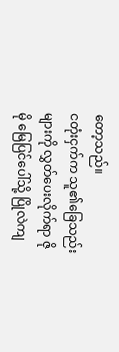တော့သည်။
ငတုံးငှက်က သူ၏ခြေသည်းများကို လွှတ်ပေးလိုက်ရာ ဇိုမို မြေပြင်ပေါ်သို့ ပြိုလဲကျ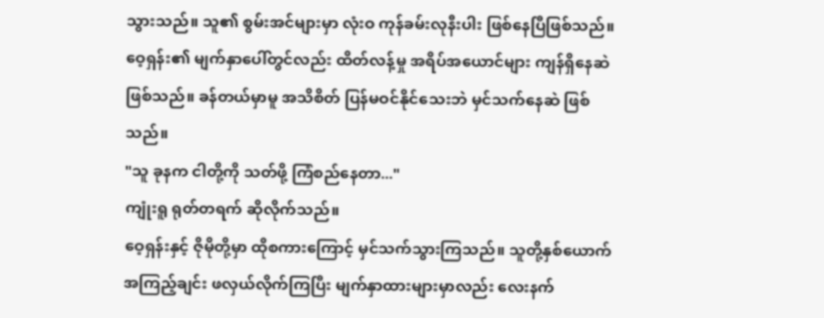သွားသည်။ သူ၏ စွမ်းအင်များမှာ လုံးဝ ကုန်ခမ်းလုနီးပါး ဖြစ်နေပြီဖြစ်သည်။
ဝေ့ရှန်း၏ မျက်နှာပေါ်တွင်လည်း ထိတ်လန့်မှု အရိပ်အယောင်များ ကျန်ရှိနေဆဲဖြစ်သည်။ ခန်တယ်မှာမူ အသိစိတ် ပြန်မဝင်နိုင်သေးဘဲ မှင်သက်နေဆဲ ဖြစ်သည်။
"သူ ခုနက ငါတို့ကို သတ်ဖို့ ကြံစည်နေတာ..."
ကျုံးရူ ရုတ်တရက် ဆိုလိုက်သည်။
ဝေ့ရှန်းနှင့် ဇိုမိုတို့မှာ ထိုစကားကြောင့် မှင်သက်သွားကြသည်။ သူတို့နှစ်ယောက် အကြည့်ချင်း ဖလှယ်လိုက်ကြပြီး မျက်နှာထားများမှာလည်း လေးနက်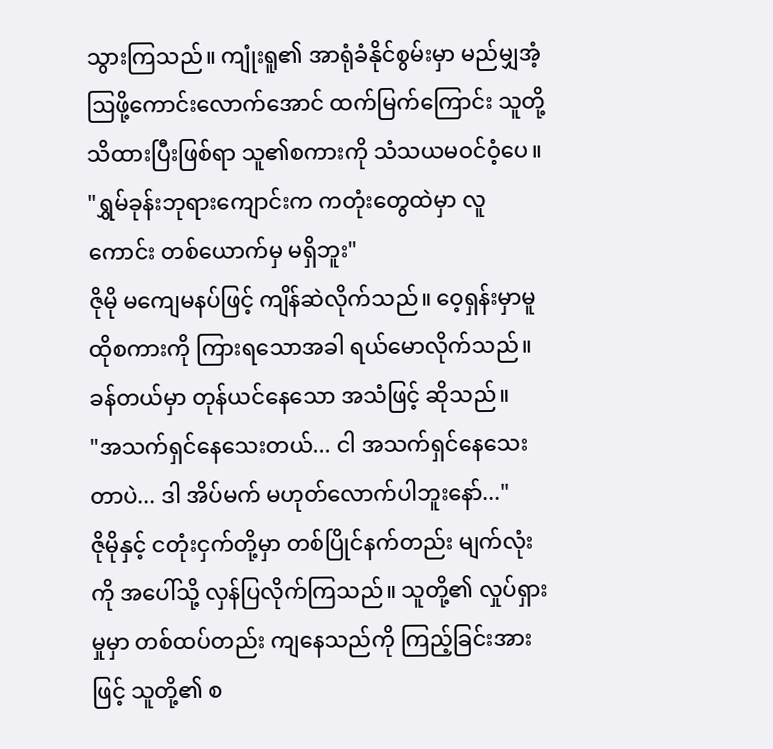သွားကြသည်။ ကျုံးရူ၏ အာရုံခံနိုင်စွမ်းမှာ မည်မျှအံ့ဩဖို့ကောင်းလောက်အောင် ထက်မြက်ကြောင်း သူတို့ သိထားပြီးဖြစ်ရာ သူ၏စကားကို သံသယမဝင်ဝံ့ပေ။
"ရွှမ်ခုန်းဘုရားကျောင်းက ကတုံးတွေထဲမှာ လူကောင်း တစ်ယောက်မှ မရှိဘူး"
ဇိုမို မကျေမနပ်ဖြင့် ကျိန်ဆဲလိုက်သည်။ ဝေ့ရှန်းမှာမူ ထိုစကားကို ကြားရသောအခါ ရယ်မောလိုက်သည်။
ခန်တယ်မှာ တုန်ယင်နေသော အသံဖြင့် ဆိုသည်။
"အသက်ရှင်နေသေးတယ်... ငါ အသက်ရှင်နေသေးတာပဲ... ဒါ အိပ်မက် မဟုတ်လောက်ပါဘူးနော်..."
ဇိုမိုနှင့် ငတုံးငှက်တို့မှာ တစ်ပြိုင်နက်တည်း မျက်လုံးကို အပေါ်သို့ လှန်ပြလိုက်ကြသည်။ သူတို့၏ လှုပ်ရှားမှုမှာ တစ်ထပ်တည်း ကျနေသည်ကို ကြည့်ခြင်းအားဖြင့် သူတို့၏ စ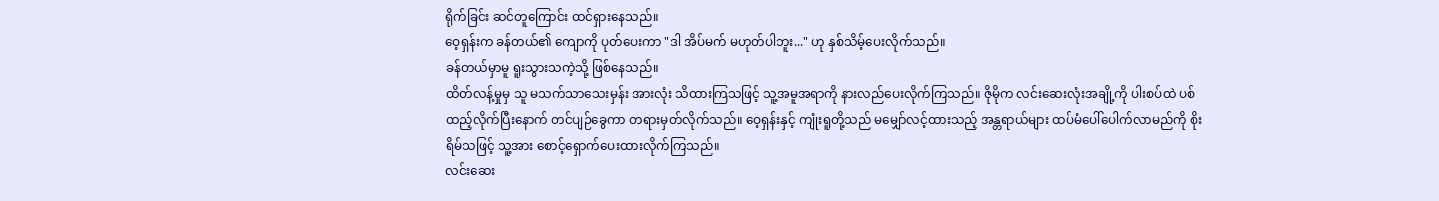ရိုက်ခြင်း ဆင်တူကြောင်း ထင်ရှားနေသည်။
ဝေ့ရှန်းက ခန်တယ်၏ ကျောကို ပုတ်ပေးကာ "ဒါ အိပ်မက် မဟုတ်ပါဘူး..." ဟု နှစ်သိမ့်ပေးလိုက်သည်။
ခန်တယ်မှာမူ ရူးသွားသကဲ့သို့ ဖြစ်နေသည်။
ထိတ်လန့်မှုမှ သူ မသက်သာသေးမှန်း အားလုံး သိထားကြသဖြင့် သူ့အမူအရာကို နားလည်ပေးလိုက်ကြသည်။ ဇိုမိုက လင်းဆေးလုံးအချို့ကို ပါးစပ်ထဲ ပစ်ထည့်လိုက်ပြီးနောက် တင်ပျဉ်ခွေကာ တရားမှတ်လိုက်သည်။ ဝေ့ရှန်းနှင့် ကျုံးရူတို့သည် မမျှော်လင့်ထားသည့် အန္တရာယ်များ ထပ်မံပေါ်ပေါက်လာမည်ကို စိုးရိမ်သဖြင့် သူ့အား စောင့်ရှောက်ပေးထားလိုက်ကြသည်။
လင်းဆေး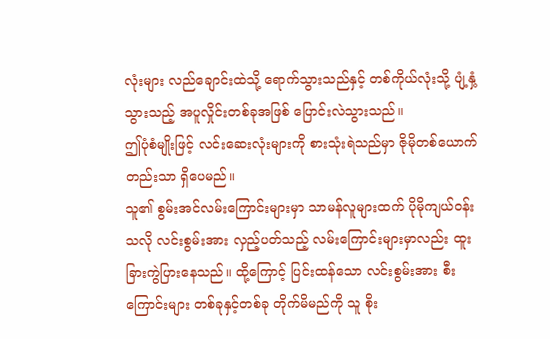လုံးများ လည်ချောင်းထဲသို့ ရောက်သွားသည်နှင့် တစ်ကိုယ်လုံးသို့ ပျံ့နှံ့သွားသည့် အပူလှိုင်းတစ်ခုအဖြစ် ပြောင်းလဲသွားသည်။
ဤပုံစံမျိုးဖြင့် လင်းဆေးလုံးများကို စားသုံးရဲသည်မှာ ဇိုမိုတစ်ယောက်တည်းသာ ရှိပေမည်။
သူ၏ စွမ်းအင်လမ်းကြောင်းများမှာ သာမန်လူများထက် ပိုမိုကျယ်ဝန်းသလို လင်းစွမ်းအား လှည့်ပတ်သည့် လမ်းကြောင်းများမှာလည်း ထူးခြားကွဲပြားနေသည်။ ထို့ကြောင့် ပြင်းထန်သော လင်းစွမ်းအား စီးကြောင်းများ တစ်ခုနှင့်တစ်ခု တိုက်မိမည်ကို သူ စိုး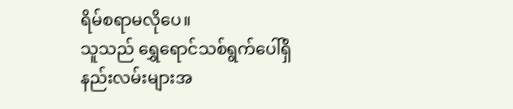ရိမ်စရာမလိုပေ။
သူသည် ရွှေရောင်သစ်ရွက်ပေါ်ရှိ နည်းလမ်းများအ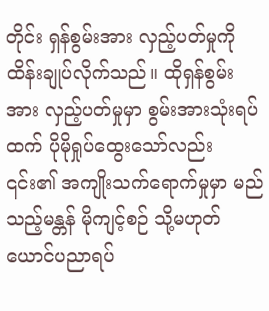တိုင်း ရှန်စွမ်းအား လှည့်ပတ်မှုကို ထိန်းချုပ်လိုက်သည်။ ထိုရှန်စွမ်းအား လှည့်ပတ်မှုမှာ စွမ်းအားသုံးရပ်ထက် ပိုမိုရှုပ်ထွေးသော်လည်း ၎င်း၏ အကျိုးသက်ရောက်မှုမှာ မည်သည့်မန္တန် မိုကျင့်စဉ် သို့မဟုတ် ယောင်ပညာရပ်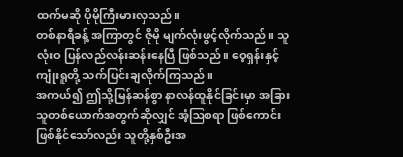ထက်မဆို ပိုမိုကြီးမားလှသည်။
တစ်နာရီခန့် အကြာတွင် ဇိုမို မျက်လုံးဖွင့်လိုက်သည်။ သူ လုံးဝ ပြန်လည်လန်းဆန်းနေပြီ ဖြစ်သည်။ ဝေ့ရှန်းနှင့် ကျုံးရူတို့ သက်ပြင်းချလိုက်ကြသည်။
အကယ်၍ ဤသို့မြန်ဆန်စွာ နာလန်ထူနိုင်ခြင်းမှာ အခြားသူတစ်ယောက်အတွက်ဆိုလျှင် အံ့ဩစရာ ဖြစ်ကောင်းဖြစ်နိုင်သော်လည်း သူတို့နှစ်ဦးအ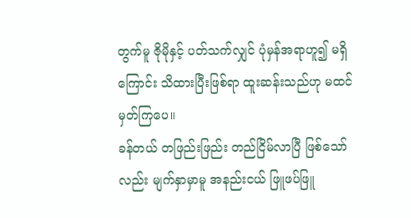တွက်မူ ဇိုမိုနှင့် ပတ်သက်လျှင် ပုံမှန်အရာဟူ၍ မရှိကြောင်း သိထားပြီးဖြစ်ရာ ထူးဆန်းသည်ဟု မထင်မှတ်ကြပေ။
ခန်တယ် တဖြည်းဖြည်း တည်ငြိမ်လာပြီ ဖြစ်သော်လည်း မျက်နှာမှာမူ အနည်းငယ် ဖြူဖပ်ဖြူ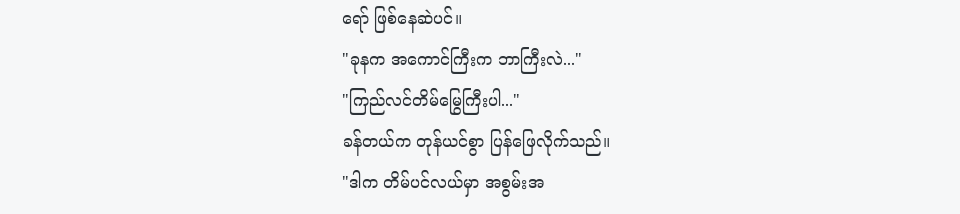ရော် ဖြစ်နေဆဲပင်။
"ခုနက အကောင်ကြီးက ဘာကြီးလဲ..."
"ကြည်လင်တိမ်မြွေကြီးပါ..."
ခန်တယ်က တုန်ယင်စွာ ပြန်ဖြေလိုက်သည်။
"ဒါက တိမ်ပင်လယ်မှာ အစွမ်းအ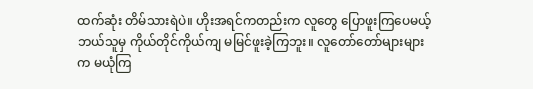ထက်ဆုံး တိမ်သားရဲပဲ။ ဟိုးအရင်ကတည်းက လူတွေ ပြောဖူးကြပေမယ့် ဘယ်သူမှ ကိုယ်တိုင်ကိုယ်ကျ မမြင်ဖူးခဲ့ကြဘူး။ လူတော်တော်များများက မယုံကြ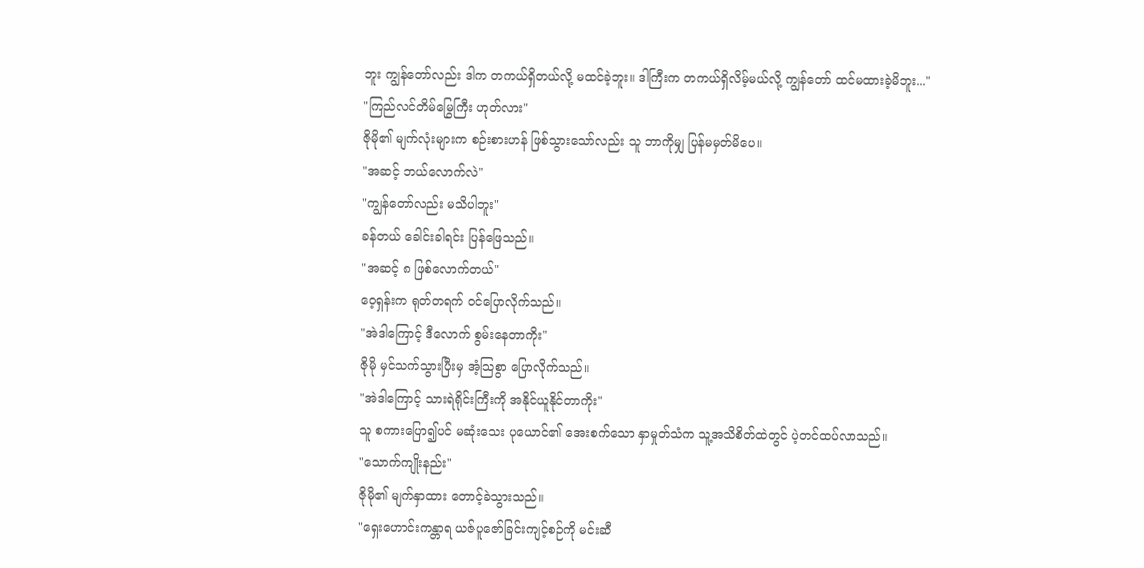ဘူး ကျွန်တော်လည်း ဒါက တကယ်ရှိတယ်လို့ မထင်ခဲ့ဘူး။ ဒါကြီးက တကယ်ရှိလိမ့်မယ်လို့ ကျွန်တော် ထင်မထားခဲ့မိဘူး..."
"ကြည်လင်တိမ်မြွေကြီး ဟုတ်လား"
ဇိုမို၏ မျက်လုံးများက စဉ်းစားဟန် ဖြစ်သွားသော်လည်း သူ ဘာကိုမျှ ပြန်မမှတ်မိပေ။
"အဆင့် ဘယ်လောက်လဲ"
"ကျွန်တော်လည်း မသိပါဘူး"
ခန်တယ် ခေါင်းခါရင်း ပြန်ဖြေသည်။
"အဆင့် ၈ ဖြစ်လောက်တယ်"
ဝေ့ရှန်းက ရုတ်တရက် ဝင်ပြောလိုက်သည်။
"အဲဒါကြောင့် ဒီလောက် စွမ်းနေတာကိုး"
ဇိုမို မှင်သက်သွားပြီးမှ အံ့သြစွာ ပြောလိုက်သည်။
"အဲဒါကြောင့် သားရဲရိုင်းကြီးကို အနိုင်ယူနိုင်တာကိုး"
သူ စကားပြော၍ပင် မဆုံးသေး ပုယောင်၏ အေးစက်သော နှာမှုတ်သံက သူ့အသိစိတ်ထဲတွင် ပဲ့တင်ထပ်လာသည်။
"သောက်ကျိုးနည်း"
ဇိုမို၏ မျက်နှာထား တောင့်ခဲသွားသည်။
"ရှေးဟောင်းကန္တာရ ယဇ်ပူဇော်ခြင်းကျင့်စဉ်ကို မင်းဆီ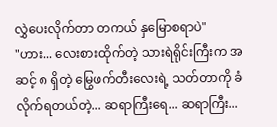လွှဲပေးလိုက်တာ တကယ် နှမြောစရာပဲ"
"ဟား... လေးစားထိုက်တဲ့ သားရဲရိုင်းကြီးက အဆင့် ၈ ရှိတဲ့ မြွေဖက်တီးလေးရဲ့ သတ်တာကို ခံလိုက်ရတယ်တဲ့... ဆရာကြီးရေ... ဆရာကြီး...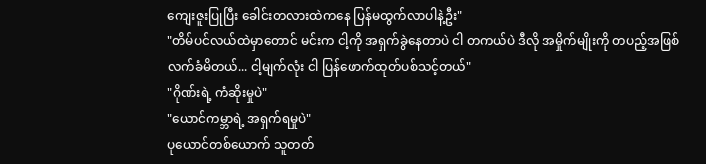ကျေးဇူးပြုပြီး ခေါင်းတလားထဲကနေ ပြန်မထွက်လာပါနဲ့ဦး"
"တိမ်ပင်လယ်ထဲမှာတောင် မင်းက ငါ့ကို အရှက်ခွဲနေတာပဲ ငါ တကယ်ပဲ ဒီလို အမှိုက်မျိုးကို တပည့်အဖြစ် လက်ခံမိတယ်... ငါ့မျက်လုံး ငါ ပြန်ဖောက်ထုတ်ပစ်သင့်တယ်"
"ဂိုဏ်းရဲ့ ကံဆိုးမှုပဲ"
"ယောင်ကမ္ဘာရဲ့ အရှက်ရမှုပဲ"
ပုယောင်တစ်ယောက် သူတတ်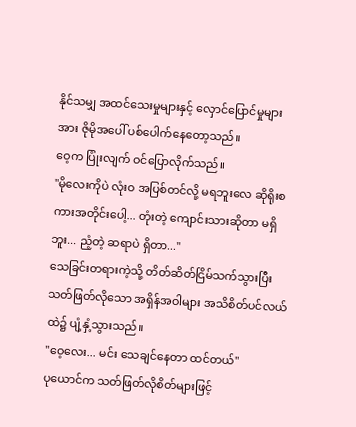နိုင်သမျှ အထင်သေးမှုများနှင့် လှောင်ပြောင်မှုများအား ဇိုမိုအပေါ် ပစ်ပေါက်နေတော့သည်။
ဝေ့က ပြုံးလျက် ဝင်ပြောလိုက်သည်။
"မိုလေးကိုပဲ လုံးဝ အပြစ်တင်လို့ မရဘူးလေ ဆိုရိုးစကားအတိုင်းပေါ့... တုံးတဲ့ ကျောင်းသားဆိုတာ မရှိဘူး... ညံ့တဲ့ ဆရာပဲ ရှိတာ..."
သေခြင်းတရားကဲ့သို့ တိတ်ဆိတ်ငြိမ်သက်သွားပြီး သတ်ဖြတ်လိုသော အရှိန်အဝါများ အသိစိတ်ပင်လယ်ထဲ၌ ပျံ့နှံ့သွားသည်။
"ဝေ့လေး... မင်း သေချင်နေတာ ထင်တယ်"
ပုယောင်က သတ်ဖြတ်လိုစိတ်များဖြင့်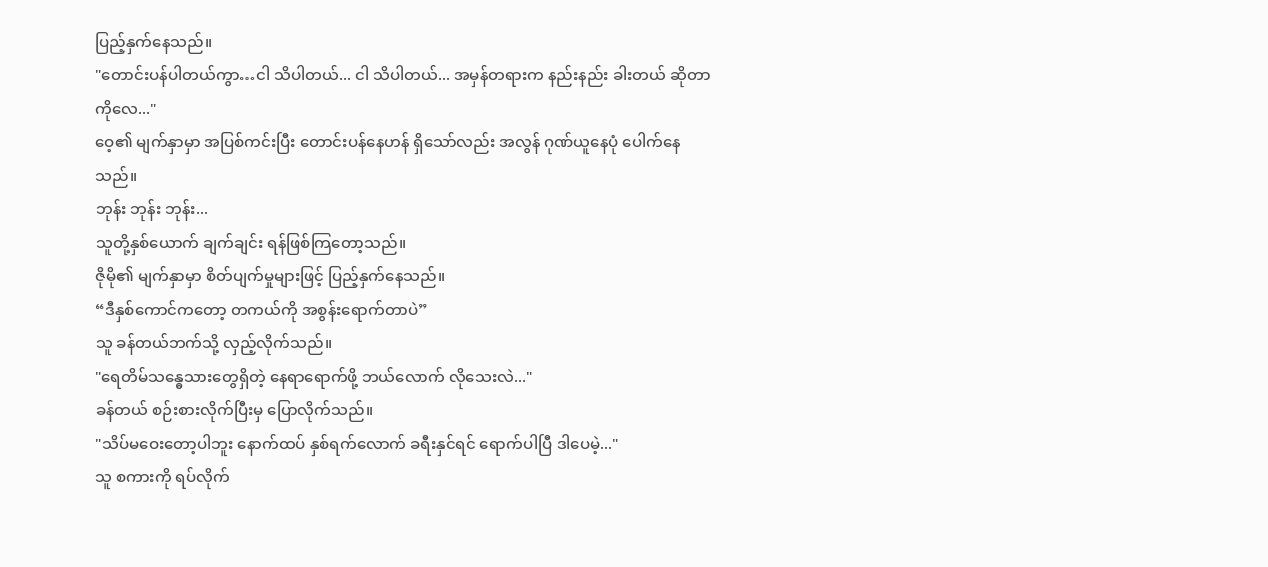ပြည့်နှက်နေသည်။
"တောင်းပန်ပါတယ်ကွာ…ငါ သိပါတယ်... ငါ သိပါတယ်... အမှန်တရားက နည်းနည်း ခါးတယ် ဆိုတာကိုလေ..."
ဝေ့၏ မျက်နှာမှာ အပြစ်ကင်းပြီး တောင်းပန်နေဟန် ရှိသော်လည်း အလွန် ဂုဏ်ယူနေပုံ ပေါက်နေသည်။
ဘုန်း ဘုန်း ဘုန်း...
သူတို့နှစ်ယောက် ချက်ချင်း ရန်ဖြစ်ကြတော့သည်။
ဇိုမို၏ မျက်နှာမှာ စိတ်ပျက်မှုများဖြင့် ပြည့်နှက်နေသည်။
“ဒီနှစ်ကောင်ကတော့ တကယ်ကို အစွန်းရောက်တာပဲ”
သူ ခန်တယ်ဘက်သို့ လှည့်လိုက်သည်။
"ရေတိမ်သန္ဓေသားတွေရှိတဲ့ နေရာရောက်ဖို့ ဘယ်လောက် လိုသေးလဲ..."
ခန်တယ် စဉ်းစားလိုက်ပြီးမှ ပြောလိုက်သည်။
"သိပ်မဝေးတော့ပါဘူး နောက်ထပ် နှစ်ရက်လောက် ခရီးနှင်ရင် ရောက်ပါပြီ ဒါပေမဲ့..."
သူ စကားကို ရပ်လိုက်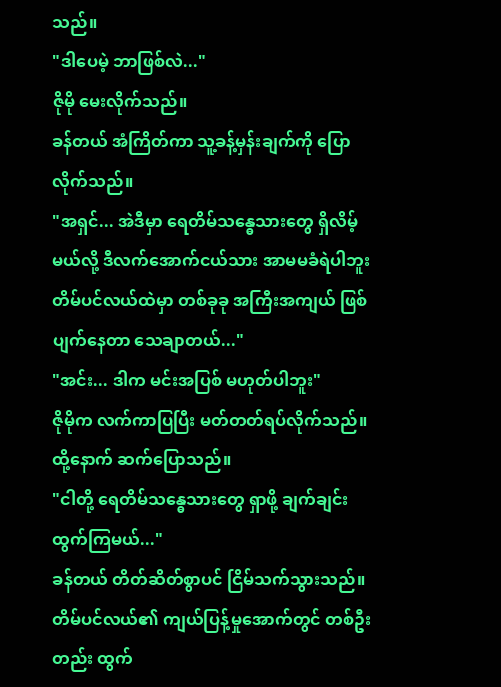သည်။
"ဒါပေမဲ့ ဘာဖြစ်လဲ..."
ဇိုမို မေးလိုက်သည်။
ခန်တယ် အံကြိတ်ကာ သူ့ခန့်မှန်းချက်ကို ပြောလိုက်သည်။
"အရှင်... အဲဒီမှာ ရေတိမ်သန္ဓေသားတွေ ရှိလိမ့်မယ်လို့ ဒီလက်အောက်ငယ်သား အာမမခံရဲပါဘူး တိမ်ပင်လယ်ထဲမှာ တစ်ခုခု အကြီးအကျယ် ဖြစ်ပျက်နေတာ သေချာတယ်..."
"အင်း... ဒါက မင်းအပြစ် မဟုတ်ပါဘူး"
ဇိုမိုက လက်ကာပြပြီး မတ်တတ်ရပ်လိုက်သည်။ ထို့နောက် ဆက်ပြောသည်။
"ငါတို့ ရေတိမ်သန္ဓေသားတွေ ရှာဖို့ ချက်ချင်း ထွက်ကြမယ်..."
ခန်တယ် တိတ်ဆိတ်စွာပင် ငြိမ်သက်သွားသည်။ တိမ်ပင်လယ်၏ ကျယ်ပြန့်မှုအောက်တွင် တစ်ဦးတည်း ထွက်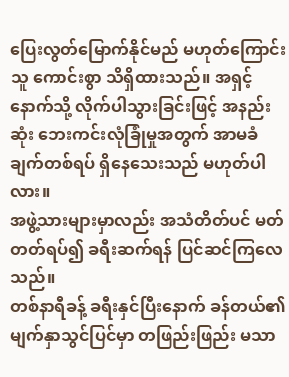ပြေးလွတ်မြောက်နိုင်မည် မဟုတ်ကြောင်း သူ ကောင်းစွာ သိရှိထားသည်။ အရှင့်နောက်သို့ လိုက်ပါသွားခြင်းဖြင့် အနည်းဆုံး ဘေးကင်းလုံခြုံမှုအတွက် အာမခံချက်တစ်ရပ် ရှိနေသေးသည် မဟုတ်ပါလား။
အဖွဲ့သားများမှာလည်း အသံတိတ်ပင် မတ်တတ်ရပ်၍ ခရီးဆက်ရန် ပြင်ဆင်ကြလေသည်။
တစ်နာရီခန့် ခရီးနှင်ပြီးနောက် ခန်တယ်၏ မျက်နှာသွင်ပြင်မှာ တဖြည်းဖြည်း မသာ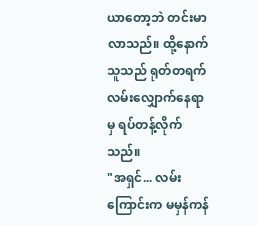ယာတော့ဘဲ တင်းမာလာသည်။ ထို့နောက် သူသည် ရုတ်တရက် လမ်းလျှောက်နေရာမှ ရပ်တန့်လိုက်သည်။
"အရှင်... လမ်းကြောင်းက မမှန်ကန်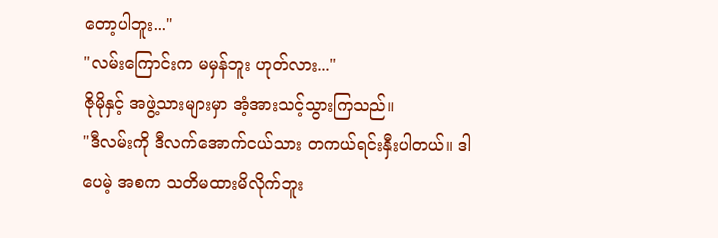တော့ပါဘူး..."
"လမ်းကြောင်းက မမှန်ဘူး ဟုတ်လား..."
ဇိုမိုနှင့် အဖွဲ့သားများမှာ အံ့အားသင့်သွားကြသည်။
"ဒီလမ်းကို ဒီလက်အောက်ငယ်သား တကယ်ရင်းနှီးပါတယ်။ ဒါပေမဲ့ အစက သတိမထားမိလိုက်ဘူး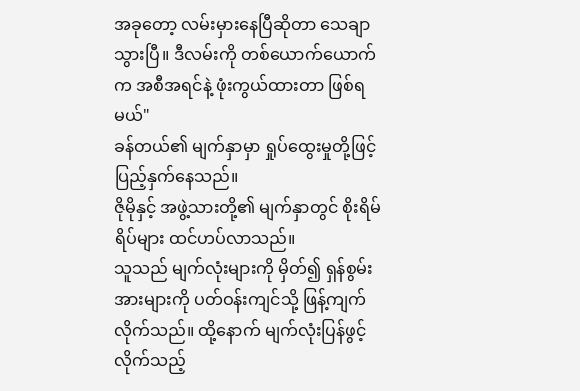အခုတော့ လမ်းမှားနေပြီဆိုတာ သေချာသွားပြီ။ ဒီလမ်းကို တစ်ယောက်ယောက်က အစီအရင်နဲ့ ဖုံးကွယ်ထားတာ ဖြစ်ရမယ်"
ခန်တယ်၏ မျက်နှာမှာ ရှုပ်ထွေးမှုတို့ဖြင့် ပြည့်နှက်နေသည်။
ဇိုမိုနှင့် အဖွဲ့သားတို့၏ မျက်နှာတွင် စိုးရိမ်ရိပ်များ ထင်ဟပ်လာသည်။
သူသည် မျက်လုံးများကို မှိတ်၍ ရှန်စွမ်းအားများကို ပတ်ဝန်းကျင်သို့ ဖြန့်ကျက်လိုက်သည်။ ထို့နောက် မျက်လုံးပြန်ဖွင့်လိုက်သည့်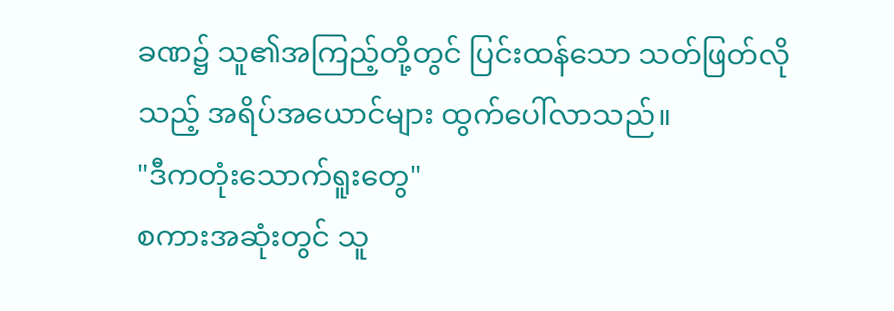ခဏ၌ သူ၏အကြည့်တို့တွင် ပြင်းထန်သော သတ်ဖြတ်လိုသည့် အရိပ်အယောင်များ ထွက်ပေါ်လာသည်။
"ဒီကတုံးသောက်ရူးတွေ"
စကားအဆုံးတွင် သူ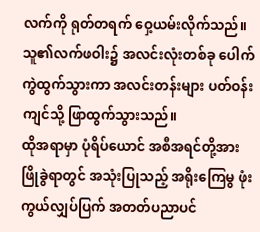လက်ကို ရုတ်တရက် ဝှေ့ယမ်းလိုက်သည်။ သူ၏လက်ဖဝါး၌ အလင်းလုံးတစ်ခု ပေါက်ကွဲထွက်သွားကာ အလင်းတန်းများ ပတ်ဝန်းကျင်သို့ ဖြာထွက်သွားသည်။
ထိုအရာမှာ ပုံရိပ်ယောင် အစီအရင်တို့အား ဖြိုခွဲရာတွင် အသုံးပြုသည့် အရိုးကြေမွ ဖုံးကွယ်လျှပ်ပြက် အတတ်ပညာပင်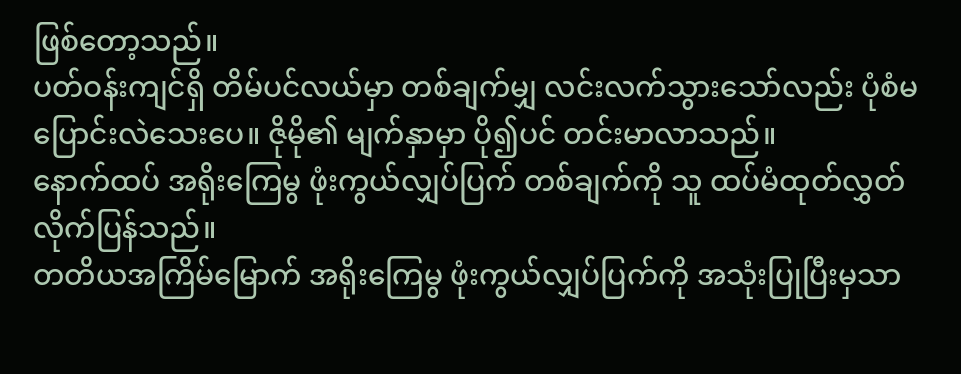ဖြစ်တော့သည်။
ပတ်ဝန်းကျင်ရှိ တိမ်ပင်လယ်မှာ တစ်ချက်မျှ လင်းလက်သွားသော်လည်း ပုံစံမပြောင်းလဲသေးပေ။ ဇိုမို၏ မျက်နှာမှာ ပို၍ပင် တင်းမာလာသည်။
နောက်ထပ် အရိုးကြေမွ ဖုံးကွယ်လျှပ်ပြက် တစ်ချက်ကို သူ ထပ်မံထုတ်လွှတ်လိုက်ပြန်သည်။
တတိယအကြိမ်မြောက် အရိုးကြေမွ ဖုံးကွယ်လျှပ်ပြက်ကို အသုံးပြုပြီးမှသာ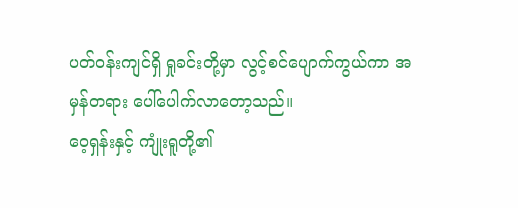ပတ်ဝန်းကျင်ရှိ ရှုခင်းတို့မှာ လွင့်စင်ပျောက်ကွယ်ကာ အမှန်တရား ပေါ်ပေါက်လာတော့သည်။
ဝေ့ရှန်းနှင့် ကျုံးရူတို့၏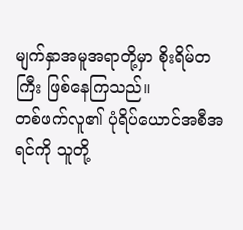မျက်နှာအမူအရာတို့မှာ စိုးရိမ်တကြီး ဖြစ်နေကြသည်။
တစ်ဖက်လူ၏ ပုံရိပ်ယောင်အစီအရင်ကို သူတို့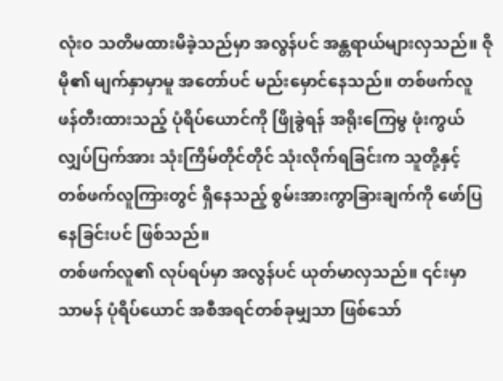လုံးဝ သတိမထားမိခဲ့သည်မှာ အလွန်ပင် အန္တရာယ်များလှသည်။ ဇိုမို၏ မျက်နှာမှာမူ အတော်ပင် မည်းမှောင်နေသည်။ တစ်ဖက်လူ ဖန်တီးထားသည့် ပုံရိပ်ယောင်ကို ဖြိုခွဲရန် အရိုးကြေမွ ဖုံးကွယ်လျှပ်ပြက်အား သုံးကြိမ်တိုင်တိုင် သုံးလိုက်ရခြင်းက သူတို့နှင့် တစ်ဖက်လူကြားတွင် ရှိနေသည့် စွမ်းအားကွာခြားချက်ကို ဖော်ပြနေခြင်းပင် ဖြစ်သည်။
တစ်ဖက်လူ၏ လုပ်ရပ်မှာ အလွန်ပင် ယုတ်မာလှသည်။ ၎င်းမှာ သာမန် ပုံရိပ်ယောင် အစီအရင်တစ်ခုမျှသာ ဖြစ်သော်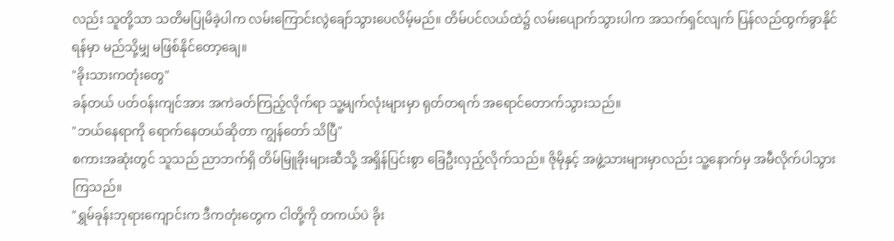လည်း သူတို့သာ သတိမပြုမိခဲ့ပါက လမ်းကြောင်းလွဲချော်သွားပေလိမ့်မည်။ တိမ်ပင်လယ်ထဲ၌ လမ်းပျောက်သွားပါက အသက်ရှင်လျက် ပြန်လည်ထွက်ခွာနိုင်ရန်မှာ မည်သို့မျှ မဖြစ်နိုင်တော့ချေ။
"ခိုးသားကတုံးတွေ"
ခန်တယ် ပတ်ဝန်းကျင်အား အကဲခတ်ကြည့်လိုက်ရာ သူ့မျက်လုံးများမှာ ရုတ်တရက် အရောင်တောက်သွားသည်။
"ဘယ်နေရာကို ရောက်နေတယ်ဆိုတာ ကျွန်တော် သိပြီ"
စကားအဆုံးတွင် သူသည် ညာဘက်ရှိ တိမ်မြူခိုးများဆီသို့ အရှိန်ပြင်းစွာ ခြေဦးလှည့်လိုက်သည်။ ဇိုမိုနှင့် အဖွဲ့သားများမှာလည်း သူ့နောက်မှ အမီလိုက်ပါသွားကြသည်။
"ရွှမ်ခုန်းဘုရားကျောင်းက ဒီကတုံးတွေက ငါတို့ကို တကယ်ပဲ ခိုး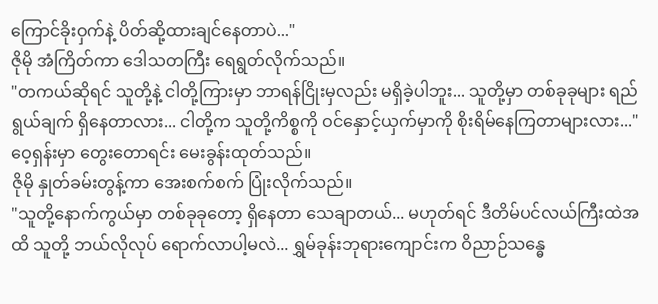ကြောင်ခိုးဝှက်နဲ့ ပိတ်ဆို့ထားချင်နေတာပဲ..."
ဇိုမို အံကြိတ်ကာ ဒေါသတကြီး ရေရွတ်လိုက်သည်။
"တကယ်ဆိုရင် သူတို့နဲ့ ငါတို့ကြားမှာ ဘာရန်ငြိုးမှလည်း မရှိခဲ့ပါဘူး... သူတို့မှာ တစ်ခုခုများ ရည်ရွယ်ချက် ရှိနေတာလား... ငါတို့က သူတို့ကိစ္စကို ဝင်နှောင့်ယှက်မှာကို စိုးရိမ်နေကြတာများလား..."
ဝေ့ရှန်းမှာ တွေးတောရင်း မေးခွန်းထုတ်သည်။
ဇိုမို နှုတ်ခမ်းတွန့်ကာ အေးစက်စက် ပြုံးလိုက်သည်။
"သူတို့နောက်ကွယ်မှာ တစ်ခုခုတော့ ရှိနေတာ သေချာတယ်... မဟုတ်ရင် ဒီတိမ်ပင်လယ်ကြီးထဲအထိ သူတို့ ဘယ်လိုလုပ် ရောက်လာပါ့မလဲ... ရွှမ်ခုန်းဘုရားကျောင်းက ဝိညာဉ်သန္ဓေ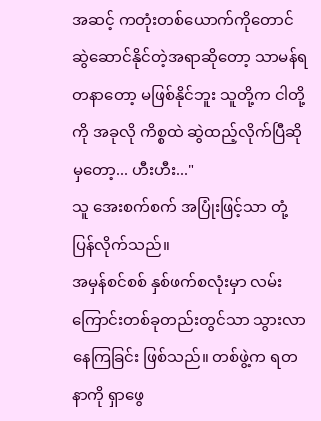အဆင့် ကတုံးတစ်ယောက်ကိုတောင် ဆွဲဆောင်နိုင်တဲ့အရာဆိုတော့ သာမန်ရတနာတော့ မဖြစ်နိုင်ဘူး သူတို့က ငါတို့ကို အခုလို ကိစ္စထဲ ဆွဲထည့်လိုက်ပြီဆိုမှတော့... ဟီးဟီး..."
သူ အေးစက်စက် အပြုံးဖြင့်သာ တုံ့ပြန်လိုက်သည်။
အမှန်စင်စစ် နှစ်ဖက်စလုံးမှာ လမ်းကြောင်းတစ်ခုတည်းတွင်သာ သွားလာနေကြခြင်း ဖြစ်သည်။ တစ်ဖွဲ့က ရတနာကို ရှာဖွေ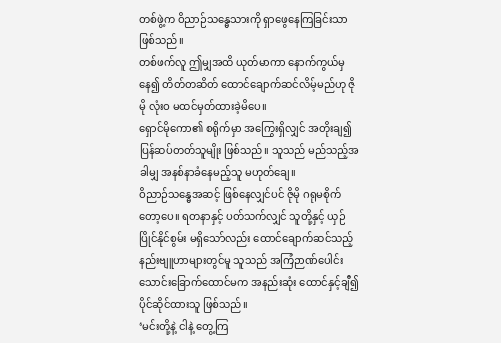တစ်ဖွဲ့က ဝိညာဉ်သန္ဓေသားကို ရှာဖွေနေကြခြင်းသာ ဖြစ်သည်။
တစ်ဖက်လူ ဤမျှအထိ ယုတ်မာကာ နောက်ကွယ်မှနေ၍ တိတ်တဆိတ် ထောင်ချောက်ဆင်လိမ့်မည်ဟု ဇိုမို လုံးဝ မထင်မှတ်ထားခဲ့မိပေ။
ရှောင်မိုကော၏ စရိုက်မှာ အကြွေးရှိလျှင် အတိုးချ၍ ပြန်ဆပ်တတ်သူမျိုး ဖြစ်သည်။ သူသည် မည်သည့်အခါမျှ အနစ်နာခံနေမည့်သူ မဟုတ်ချေ။
ဝိညာဉ်သန္ဓေအဆင့် ဖြစ်နေလျှင်ပင် ဇိုမို ဂရုမစိုက်တော့ပေ။ ရတနာနှင့် ပတ်သက်လျှင် သူတို့နှင့် ယှဉ်ပြိုင်နိုင်စွမ်း မရှိသော်လည်း ထောင်ချောက်ဆင်သည့် နည်းဗျူဟာများတွင်မူ သူသည် အကြံဉာဏ်ပေါင်း သောင်းခြောက်ထောင်မက အနည်းဆုံး ထောင်နှင့်ချီ၍ ပိုင်ဆိုင်ထားသူ ဖြစ်သည်။
‘မင်းတို့နဲ့ ငါနဲ့ တွေ့ကြ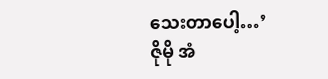သေးတာပေါ့…’
ဇိုမို အံ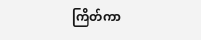ကြိတ်ကာ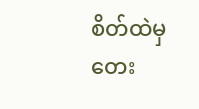စိတ်ထဲမှ တေး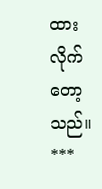ထားလိုက်တော့သည်။
***